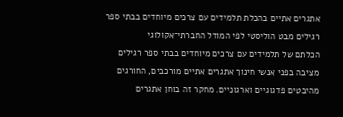אתגרים אתיים בהכלת תלמידים עם צרכים מיוחדים בבתי ספר רגילים מבט הוליסטי לפי המודל החברתי־אקולוגי
הכלתם של תלמידים עם צרכים מיוחדים בבתי ספר רגילים מציבה בפני אנשי חינוך אתגרים אתיים מורכבים, החורגים מהיבטים פדגוגיים וארגוניים. מחקר זה בוחן אתגרים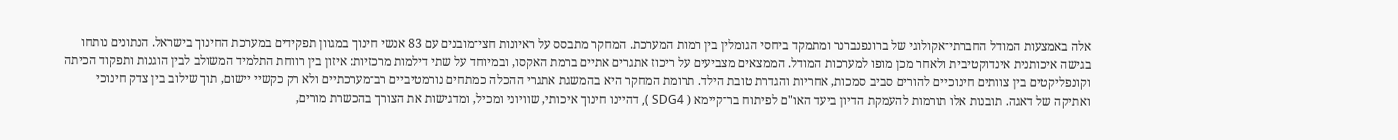אלה באמצעות המודל החברתי־אקולוגי של ברונפנברנר ומתמקד ביחסי הגומלין בין רמות המערכת. המחקר מתבסס על ראיונות חצי־מובנים עם 83 אנשי חינוך במגוון תפקידים במערכת החינוך בישראל. הנתונים נותחו בגישה איכותנית אינדוקטיבית ולאחר מכן מופו למערכות המודל. הממצאים מצביעים על ריכוז אתגרים אתיים ברמת האקסו, ובמיוחד על שתי דילמות מרכזיות: איזון בין רווחת התלמיד המשולב לבין הוגנות ותפקוד הכיתה וקונפליקטים בין צוותים חינוכיים להורים סביב סמכות, אחריות והגדרת טובת הילד. תרומת המחקר היא בהמשגת אתגרי ההכלה כמתחים נורמטיביים רב־מערכתיים ולא רק כקשיי יישום, תוך שילוב בין צדק חינוכי ואתיקה של דאגה. תובנות אלו תורמות להעמקת הדיון ביעד האו"ם לפיתוח בר־קיימא ( SDG4 ), דהיינו חינוך איכותי, שוויוני ומכיל, ומדגישות את הצורך בהכשרת מורים,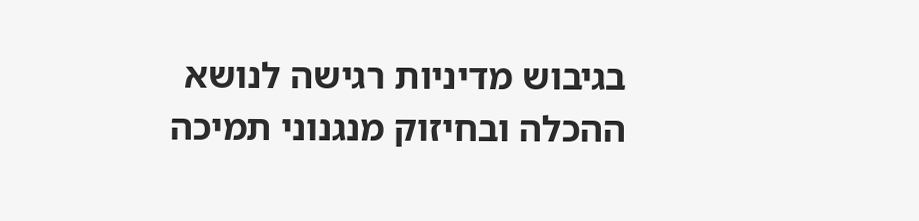בגיבוש מדיניות רגישה לנושא ההכלה ובחיזוק מנגנוני תמיכה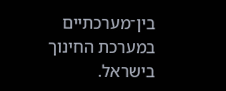בין־מערכתיים במערכת החינוך בישראל.